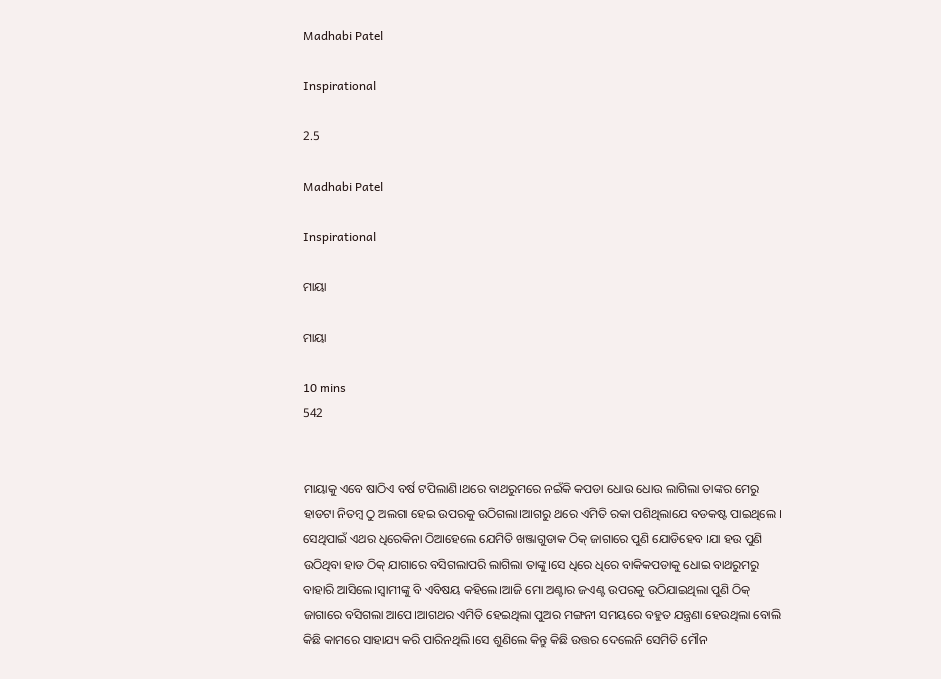Madhabi Patel

Inspirational

2.5

Madhabi Patel

Inspirational

ମାୟା

ମାୟା

10 mins
542


ମାୟାକୁ ଏବେ ଷାଠିଏ ବର୍ଷ ଟପିଲାଣି।ଥରେ ବାଥରୁମରେ ନଇଁକି କପଡା ଧୋଉ ଧୋଉ ଲାଗିଲା ତାଙ୍କର ମେରୁ ହାଡଟା ନିତମ୍ବ ଠୁ ଅଲଗା ହେଇ ଉପରକୁ ଉଠିଗଲା।ଆଗରୁ ଥରେ ଏମିତି ରକା ପଶିଥିଲାଯେ ବଡକଷ୍ଟ ପାଇଥିଲେ । ସେଥିପାଇଁ ଏଥର ଧିରେକିନା ଠିଆହେଲେ ଯେମିତି ଖଞ୍ଜାଗୁଡାକ ଠିକ୍ ଜାଗାରେ ପୁଣି ଯୋଡିହେବ ।ଯା ହଉ ପୁଣି ଉଠିଥିବା ହାଡ ଠିକ୍ ଯାଗାରେ ବସିଗଲାପରି ଲାଗିଲା ତାଙ୍କୁ।ସେ ଧିରେ ଧିରେ ବାକିକପଡାକୁ ଧୋଇ ବାଥରୁମରୁ ବାହାରି ଆସିଲେ।ସ୍ବାମୀଙ୍କୁ ବି ଏବିଷୟ କହିଲେ।ଆଜି ମୋ ଅଣ୍ଟାର ଜଏଣ୍ଟ ଉପରକୁ ଉଠିଯାଇଥିଲା ପୁଣି ଠିକ୍ ଜାଗାରେ ବସିଗଲା ଆପେ।ଆଗଥର ଏମିତି ହେଇଥିଲା ପୁଅର ମଙ୍ଗନୀ ସମୟରେ ବହୁତ ଯନ୍ତ୍ରଣା ହେଉଥିଲା ବୋଲି କିଛି କାମରେ ସାହାଯ୍ୟ କରି ପାରିନଥିଲି।ସେ ଶୁଣିଲେ କିନ୍ତୁ କିଛି ଉତ୍ତର ଦେଲେନି ସେମିତି ମୌନ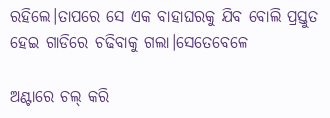ରହିଲେ।ତାପରେ ସେ ଏକ ବାହାଘରକୁ ଯିବ ବୋଲି ପ୍ରସ୍ତୁତ ହେଇ ଗାଡିରେ ଚଢିବାକୁ ଗଲା।ସେତେବେଳେ

ଅଣ୍ଟାରେ ଚଲ୍ କରି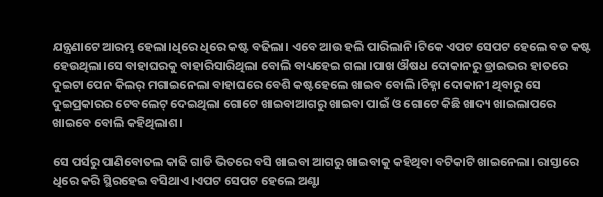ଯନ୍ତ୍ରଣାଟେ ଆରମ୍ଭ ହେଲା।ଧିରେ ଧିରେ କଷ୍ଟ ବଢିଲା। ଏବେ ଆଉ ହଲି ପାରିଲାନି।ଟିକେ ଏପଟ ସେପଟ ହେଲେ ବଡ କଷ୍ଟ ହେଉଥିଲା।ସେ ବାହାଘରକୁ ବାହାରିସାରିଥିଲା ବୋଲି ବାଧ୍ୟହେଇ ଗଲା ।ପାଖ ଔଷଧ ଦୋକାନରୁ ଡ୍ରାଇଭର ହାତରେ ଦୁଇଟା ପେନ କିଲର୍ ମଗାଇନେଲା ବାହାଘରେ ବେଶି କଷ୍ଟହେଲେ ଖାଇବ ବୋଲି।ଚିହ୍ନା ଦୋକାନୀ ଥିବାରୁ ସେ ଦୁଇପ୍ରକାରର ଟେବଲେଟ୍ ଦେଇଥିଲା ଗୋଟେ ଖାଇବାଆଗରୁ ଖାଇବା ପାଇଁ ଓ ଗୋଟେ କିଛି ଖାଦ୍ୟ ଖାଇଲାପରେ ଖାଇବେ ବୋଲି କହିଥିଲାଶ।

ସେ ପର୍ସରୁ ପାଣିବୋତଲ କାଢି ଗାଡି ଭିତରେ ବସି ଖାଇବା ଆଗରୁ ଖାଇବାକୁ କହିଥିବା ବଟିକାଟି ଖାଇନେଲା। ରାସ୍ତାରେ ଧିରେ କରି ସ୍ଥିରହେଇ ବସିଥାଏ।ଏପଟ ସେପଟ ହେଲେ ଅଣ୍ଟା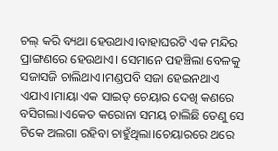ଚଲ୍ କରି ବ୍ୟଥା ହେଉଥାଏ।ବାହାଘରଟି ଏକ ମନ୍ଦିର ପ୍ରାଙ୍ଗଣରେ ହେଉଥାଏ। ସେମାନେ ପହଞ୍ଚିଲା ବେଳକୁ ସଜାସଜି ଚାଲିଥାଏ।ମଣ୍ଡପବି ସଜା ହେଇନଥାଏ ଏଯାଏ।ମାୟା ଏକ ସାଇଡ୍ ଚେୟାର ଦେଖି କଣରେ ବସିଗଲା।ଏକେତ କରୋନା ସମୟ ଚାଲିଛି ତେଣୁ ସେ ଟିକେ ଅଲଗା ରହିବା ଚାହୁଁଥିଲା।ଚେୟାରରେ ଥରେ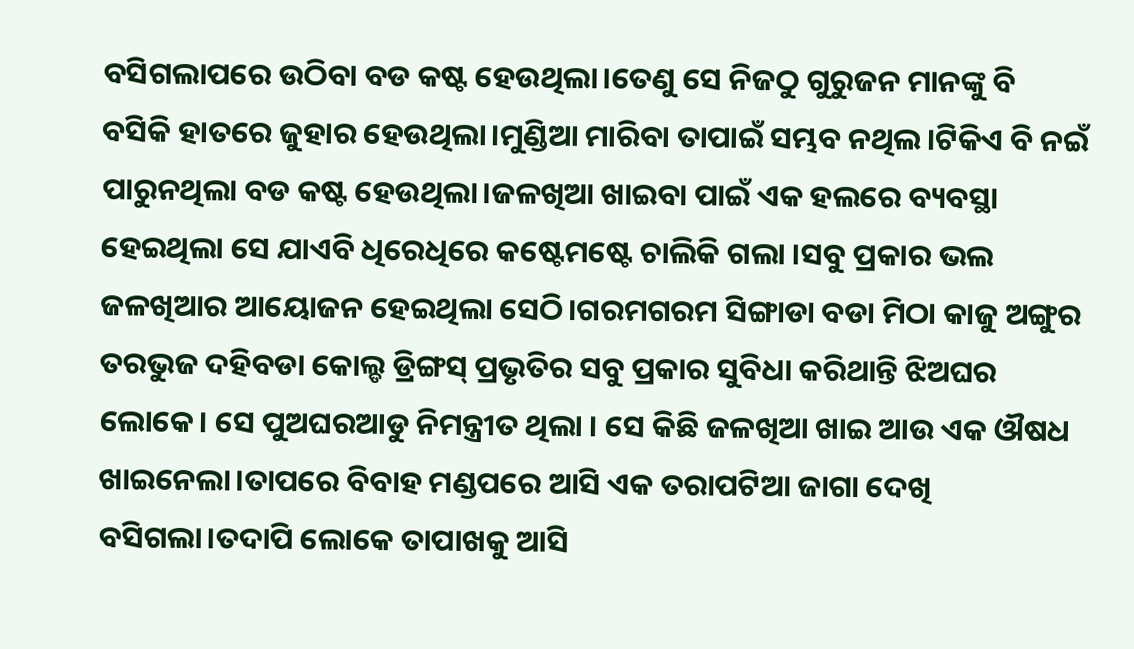ବସିଗଲାପରେ ଉଠିବା ବଡ କଷ୍ଟ ହେଉଥିଲା।ତେଣୁ ସେ ନିଜଠୁ ଗୁରୁଜନ ମାନଙ୍କୁ ବି ବସିକି ହାତରେ ଜୁହାର ହେଉଥିଲା।ମୁଣ୍ଡିଆ ମାରିବା ତାପାଇଁ ସମ୍ଭବ ନଥିଲ।ଟିକିଏ ବି ନଇଁ ପାରୁନଥିଲା ବଡ କଷ୍ଟ ହେଉଥିଲା।ଜଳଖିଆ ଖାଇବା ପାଇଁ ଏକ ହଲରେ ବ୍ୟବସ୍ଥା ହେଇଥିଲା ସେ ଯାଏବି ଧିରେଧିରେ କଷ୍ଟେମଷ୍ଟେ ଚାଲିକି ଗଲା ।ସବୁ ପ୍ରକାର ଭଲ ଜଳଖିଆର ଆୟୋଜନ ହେଇଥିଲା ସେଠି।ଗରମଗରମ ସିଙ୍ଗାଡା ବଡା ମିଠା କାଜୁ ଅଙ୍ଗୁର ତରଭୁଜ ଦହିବଡା କୋଲ୍ଡ ଡ୍ରିଙ୍ଗସ୍ ପ୍ରଭୃତିର ସବୁ ପ୍ରକାର ସୁବିଧା କରିଥାନ୍ତି ଝିଅଘର ଲୋକେ। ସେ ପୁଅଘରଆଡୁ ନିମନ୍ତ୍ରୀତ ଥିଲା । ସେ କିଛି ଜଳଖିଆ ଖାଇ ଆଉ ଏକ ଔଷଧ ଖାଇନେଲା।ତାପରେ ବିବାହ ମଣ୍ଡପରେ ଆସି ଏକ ତରାପଟିଆ ଜାଗା ଦେଖି ବସିଗଲା।ତଦାପି ଲୋକେ ତାପାଖକୁ ଆସି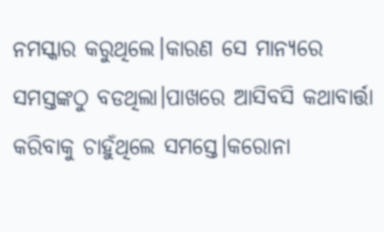ନମସ୍କାର କରୁଥିଲେ।କାରଣ ସେ ମାନ୍ୟରେ ସମସ୍ତଙ୍କଠୁ ବଡଥିଲା।ପାଖରେ ଆସିବସି କଥାବାର୍ତ୍ତା କରିବାକୁ ଚାହୁଁଥିଲେ ସମସ୍ତେ।କରୋନା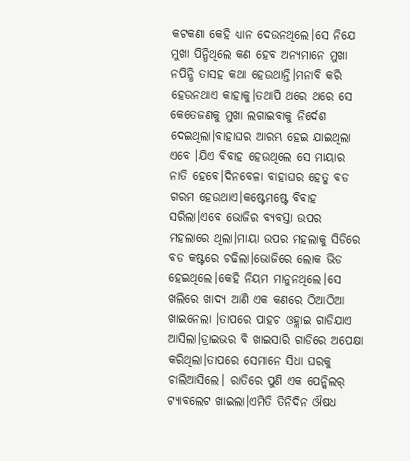କଟକଣା କେହି ଧ୍ୟାନ ଦେଉନଥିଲେ।ସେ ନିଯେ ମୁଖା ପିନ୍ଧିଥିଲେ କଣ ହେବ ଅନ୍ୟମାନେ ମୁଖା ନପିନ୍ଧି ତାସହ କଥା ହେଉଥାନ୍ତି।ମନାବି କରି ହେଉନଥାଏ କାହାକୁ।ତଥାପି ଥରେ ଥରେ ସେ କେତେଜଣକୁ ମୁଖା ଲଗାଇବାକୁ ନିର୍ଦେଶ ଦେଇଥିଲା।ବାହାଘର ଆରମ୍ଭ ହେଇ ଯାଇଥିଲା ଏବେ ।ଯିଏ ବିବାହ ହେଉଥିଲେ ସେ ମାୟାର ନାତି ହେବେ।ଦିନବେଳା ବାହାଘର ହେତୁ ବଡ ଗରମ ହେଉଥାଏ।କଷ୍ଟେମଷ୍ଟେ ବିବାହ ସରିଲା।ଏବେ ଭୋଜିର ବ୍ୟବସ୍ତା ଉପର ମହଲାରେ ଥିଲା।ମାୟା ଉପର ମହଲାକୁ ସିଡିରେ ବଡ କଷ୍ଟରେ ଚଢିଲା।ଭୋଜିରେ ଲୋକ ଭିଡ ହେଇଥିଲେ।କେହି ନିୟମ ମାନୁନଥିଲେ।ସେ ଖଲିରେ ଖାଦ୍ୟ ଆଣି ଏକ କଣରେ ଠିଆଠିଆ ଖାଇନେଲା ।ତାପରେ ପାହଚ ଓହ୍ଲାଇ ଗାଡିଯାଏ ଆସିଲା।ଡ୍ରାଇଭର ବି ଖାଇସାରି ଗାଡିରେ ଅପେକ୍ଷା କରିଥିଲା।ତାପରେ ସେମାନେ ସିଧା ଘରକୁ ଚାଲିଆସିଲେ। ରାତିରେ ପୁଣି ଏକ ପେନ୍କିଲର୍ ଟ୍ୟାବଲେଟ ଖାଇଲା।ଏମିତି ତିନିଦିନ ଔଷଧ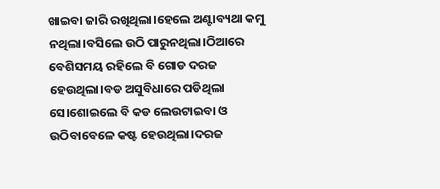ଖାଇବା ଜାରି ରଖିଥିଲା।ହେଲେ ଅଣ୍ଟାବ୍ୟଥା କମୁ ନଥିଲା।ବସିଲେ ଉଠି ପାରୁନଥିଲା।ଠିଆରେ ବେଶିସମୟ ରହିଲେ ବି ଗୋଡ ଦରଜ ହେଉଥିଲା।ବଡ ଅସୁବିଧାରେ ପଡିଥିଲା ସେ।ଶୋଇଲେ ବି କଡ ଲେଉଟାଇବା ଓ ଉଠିବାବେଳେ କଷ୍ଟ ହେଉଥିଲା।ଦରଜ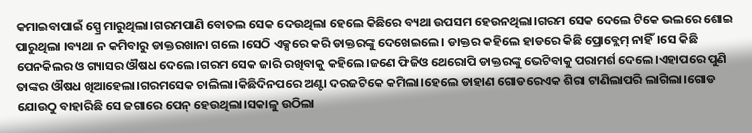କମାଇବାପାଇଁ ସ୍ପ୍ରେ ମାରୁଥିଲା।ଗରମପାଣି ବୋତଲ ସେକ ଦେଉଥିଲା ହେଲେ କିଛିରେ ବ୍ୟଥା ଉପସମ ହେଉନଥିଲା।ଗରମ ସେକ ଦେଲେ ଟିକେ ଭଲରେ ଶୋଇ ପାରୁଥିଲା ।ବ୍ୟଥା ନ କମିବାରୁ ଡାକ୍ତରଖାନା ଗଲେ ।ସେଠି ଏକ୍ସରେ କରି ଡାକ୍ତରଙ୍କୁ ଦେଖେଇଲେ। ଡାକ୍ତର କହିଲେ ହାଡରେ କିଛି ପ୍ରୋବ୍ଲେମ୍ ନାହିଁ।ସେ କିଛି ପେନକିଲର ଓ ଗ୍ୟାସର ଔଷଧ ଦେଲେ।ଗରମ ସେକ ଜାରି ରଖିବାକୁ କହିଲେ।ଜଣେ ଫିଜିଓ ଥେରୋପି ଡାକ୍ତରଙ୍କୁ ଭେଟିବାକୁ ପରାମର୍ଶ ଦେଲେ।ଏହାପରେ ପୁଣି ତାଙ୍କର ଔଷଧ ଖିଆହେଲା।ଗରମସେକ ଚାଲିଲା।କିଛିଦିନପରେ ଅଣ୍ଟା ଦରଜଟିକେ କମିଲା।ହେଲେ ଡାହାଣ ଗୋଡରେଏକ ଶିରା ଟାଣିଲାପରି ଲାଗିଲା।ଗୋଡ ଯୋଉଠୁ ବାହାରିଛି ସେ ଜଗାରେ ପେନ୍ ହେଉଥିଲା।ସକାଳୁ ଉଠିଲା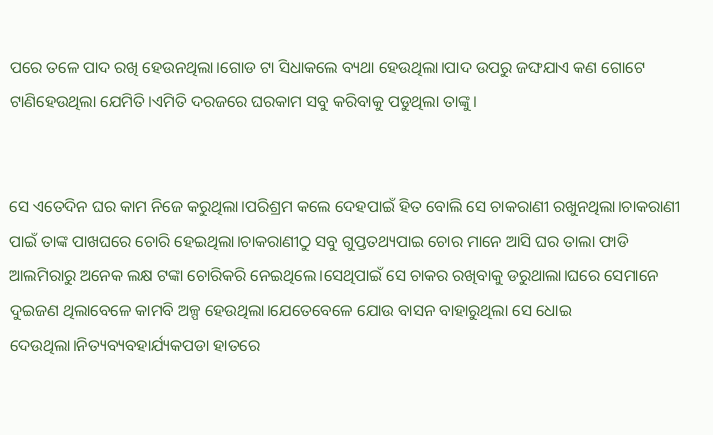ପରେ ତଳେ ପାଦ ରଖି ହେଉନଥିଲା।ଗୋଡ ଟା ସିଧାକଲେ ବ୍ୟଥା ହେଉଥିଲା।ପାଦ ଉପରୁ ଜଙ୍ଘଯାଏ କଣ ଗୋଟେ ଟାଣିହେଉଥିଲା ଯେମିତି।ଏମିତି ଦରଜରେ ଘରକାମ ସବୁ କରିବାକୁ ପଡୁଥିଲା ତାଙ୍କୁ।


ସେ ଏତେଦିନ ଘର କାମ ନିଜେ କରୁଥିଲା।ପରିଶ୍ରମ କଲେ ଦେହପାଇଁ ହିତ ବୋଲି ସେ ଚାକରାଣୀ ରଖୁନଥିଲା।ଚାକରାଣୀ ପାଇଁ ତାଙ୍କ ପାଖଘରେ ଚୋରି ହେଇଥିଲା।ଚାକରାଣୀଠୁ ସବୁ ଗୁପ୍ତତଥ୍ୟପାଇ ଚୋର ମାନେ ଆସି ଘର ତାଲା ଫାଡି ଆଲମିରାରୁ ଅନେକ ଲକ୍ଷ ଟଙ୍କା ଚୋରିକରି ନେଇଥିଲେ।ସେଥିପାଇଁ ସେ ଚାକର ରଖିବାକୁ ଡରୁଥାଲା।ଘରେ ସେମାନେ ଦୁଇଜଣ ଥିଲାବେଳେ କାମବି ଅଳ୍ପ ହେଉଥିଲା।ଯେତେବେଳେ ଯୋଉ ବାସନ ବାହାରୁଥିଲା ସେ ଧୋଇ ଦେଉଥିଲା।ନିତ୍ୟବ୍ୟବହାର୍ଯ୍ୟକପଡା ହାତରେ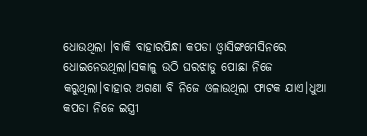ଧୋଉଥିଲା ।ବାକି ବାହାରପିନ୍ଧା କପଡା ଓ୍ବାସିଙ୍ଗମେସିନରେ ଧୋଇନେଉଥିଲା।ସକାଳୁ ଉଠି ଘରଝାଡୁ ପୋଛା ନିଜେ କରୁଥିଲା।ବାହାର ଅଗଣା ବି ନିଜେ ଓଳାଉଥିଲା ଫାଟକ ଯାଏ।ଧୁଆ କପଡା ନିଜେ ଇସ୍ତ୍ରୀ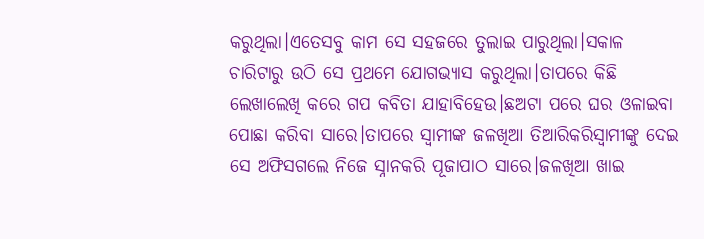କରୁଥିଲା।ଏତେସବୁ କାମ ସେ ସହଜରେ ତୁଲାଇ ପାରୁଥିଲା।ସକାଳ ଚାରିଟାରୁ ଉଠି ସେ ପ୍ରଥମେ ଯୋଗଭ୍ୟାସ କରୁଥିଲା।ତାପରେ କିଛି ଲେଖାଲେଖି କରେ ଗପ କବିତା ଯାହାବିହେଉ।ଛଅଟା ପରେ ଘର ଓଳାଇବା ପୋଛା କରିବା ସାରେ।ତାପରେ ସ୍ବାମୀଙ୍କ ଜଳଖିଆ ତିଆରିକରିସ୍ବାମୀଙ୍କୁ ଦେଇ ସେ ଅଫିସଗଲେ ନିଜେ ସ୍ନାନକରି ପୂଜାପାଠ ସାରେ।ଜଳଖିଆ ଖାଇ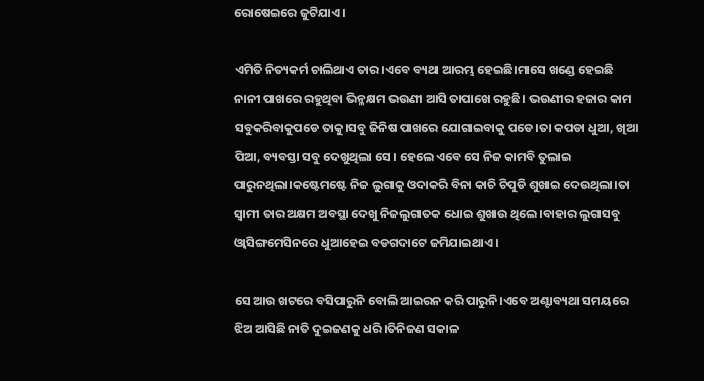ରୋଷେଇରେ ଜୁଟିଯାଏ।

ଏମିତି ନିତ୍ୟକର୍ମ ଚାଲିଥାଏ ତାର।ଏବେ ବ୍ୟଥା ଆରମ୍ଭ ହେଇଛି।ମାସେ ଖଣ୍ଡେ ହେଇଛି ନାନୀ ପାଖରେ ରହୁଥିବା ଭିନ୍ଳକ୍ଷମ ଭଉଣୀ ଆସି ତାପାଖେ ରହୁଛି। ଭଉଣୀର ହଜାର କାମ ସବୁକରିବାକୁପଡେ ତାକୁ।ସବୁ ଜିନିଷ ପାଖରେ ଯୋଗାଇବାକୁ ପଡେ।ତା କପଡା ଧୁଆ, ଖିଆ ପିଆ, ବ୍ୟବସ୍ତା ସବୁ ଦେଖୁଥିଲା ସେ । ହେଲେ ଏବେ ସେ ନିଜ କାମବି ତୁଲାଇ ପାରୁନଥିଲା।କଷ୍ଟେମଷ୍ଟେ ନିଜ ଲୁଗାକୁ ଓଦାକରି ବିନା କାଚି ଚିପୁଡି ଶୁଖାଇ ଦେଉଥିଲା।ତା ସ୍ବାମୀ ତାର ଅକ୍ଷମ ଅବସ୍ଥା ଦେଖୁ ନିଜଲୁଗାତକ ଧୋଇ ଶୁଖାଉ ଥିଲେ।ବାହାର ଲୁଗାସବୁ ଓ୍ବାସିଙ୍ଗମେସିନରେ ଧୁଆହେଇ ବଡଗଦାଟେ ଜମିଯାଇଥାଏ ।

ସେ ଆଉ ଖଟରେ ବସିପାରୁନି ବୋଲି ଆଇରନ କରି ପାରୁନି।ଏବେ ଅଣ୍ଟାବ୍ୟଥା ସମୟରେ ଝିଅ ଆସିଛି ନାତି ଦୁଇଜଣକୁ ଧରି।ତିନିଜଣ ସକାଳ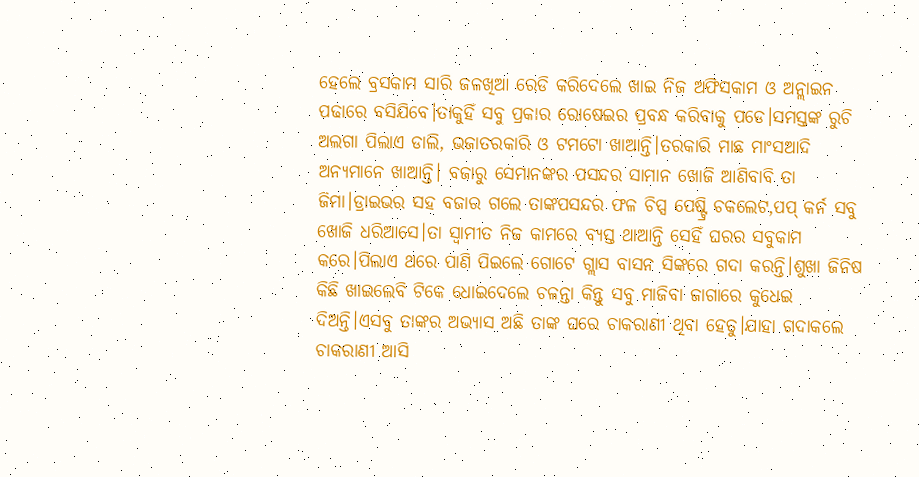ହେଲେ ବ୍ରସକାମ ସାରି ଜଳଖିଆ ରେଡି କରିଦେଲେ ଖାଇ ନିଜ ଅଫିସକାମ ଓ ଅନ୍ଲାଇନ ପଢାରେ ବସିଯିବେ।ତାକୁହିଁ ସବୁ ପ୍ରକାର ରୋଷେଇର ପ୍ରବନ୍ଧ କରିବାକୁ ପଡେ।ସମସ୍ତଙ୍କ ରୁଚି ଅଲଗା ପିଲାଏ ଡାଲି, ଭଜାତରକାରି ଓ ଟମଟୋ ଖାଆନ୍ତି।ତରକାରି ମାଛ ମାଂସଆଦି ଅନ୍ୟମାନେ ଖାଆନ୍ତି। ବଜାରୁ ସେମାନଙ୍କର ପସନ୍ଦର ସାମାନ ଖୋଜି ଆଣିବାବି ତା ଜିମା।ଡ୍ରାଇଭର ସହ ବଜାର ଗଲେ ତାଙ୍କପସନ୍ଦର ଫଳ ଚିପ୍ସ ପେଷ୍ଟ୍ରି ଚକଲେଟ,ପପ୍ କର୍ନ ସବୁ ଖୋଜି ଧରିଆସେ।ତା ସ୍ବାମୀତ ନିଜ କାମରେ ବ୍ୟସ୍ତ ଥାଆନ୍ତି ସେହିଁ ଘରର ସବୁକାମ କରେ।ପିଲାଏ ଥରେ ପାଣି ପିଇଲେ ଗୋଟେ ଗ୍ଲାସ ବାସନ ସିଙ୍କରେ ଗଦା କରନ୍ତି।ଶୁଖା ଜିନିଷ କିଛି ଖାଇଲେବି ଟିକେ ଧୋଇଦେଲେ ଚଳନ୍ତା କିନ୍ତୁ ସବୁ ମାଜିବା ଜାଗାରେ କୁଧେଇ ଦିଅନ୍ତି।ଏସବୁ ତାଙ୍କର ଅଭ୍ୟାସ ଅଛି ତାଙ୍କ ଘରେ ଚାକରାଣୀ ଥିବା ହେତୁ।ଯାହା ଗଦାକଲେ ଚାକରାଣୀ ଆସି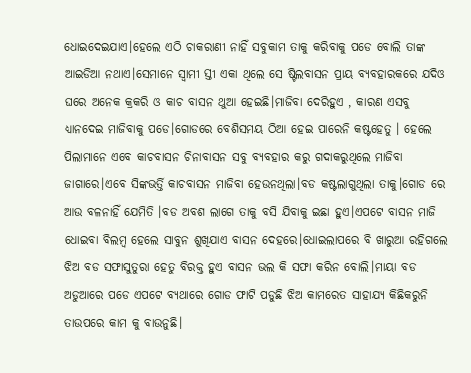ଧୋଇଦେଇଯାଏ।ହେଲେ ଏଠି ଚାକରାଣୀ ନାହିଁ ସବୁକାମ ତାକୁ କରିବାକୁ ପଡେ ବୋଲି ତାଙ୍କ ଆଇଡିଆ ନଥାଏ।ସେମାନେ ସ୍ବାମୀ ସ୍ତୀ ଏକା ଥିଲେ ସେ ଷ୍ଟିଲବାସନ ପ୍ରାୟ ବ୍ୟବହାରକରେ ଯଦିଓ ଘରେ ଅନେକ କ୍ରକରି ଓ କାଚ ବାସନ ଥୁଆ ହେଇଛି।ମାଜିବା ଦେରିହୁଏ , କାରଣ ଏସବୁ ଧ୍ୟାନଦେଇ ମାଜିବାକୁ ପଡେ।ଗୋଡରେ ବେଶିସମୟ ଠିଆ ହେଇ ପାରେନି କଷ୍ଟହେତୁ । ହେଲେ ପିଲାମାନେ ଏବେ କାଚବାସନ ଚିନାବାସନ ସବୁ ବ୍ୟବହାର କରୁ ଗଦାକରୁଥିଲେ ମାଜିବା ଜାଗାରେ।ଏବେ ସିଙ୍କଭର୍ତ୍ତି କାଚବାସନ ମାଜିବା ହେଉନଥିଲା।ବଡ କଷ୍ଟଲାଗୁଥିଲା ତାକୁ।ଗୋଡ ରେ ଆଉ ବଳନାହିଁ ଯେମିତି ।ବଡ ଅବଶ ଲାଗେ ତାକୁ ବସି ଯିବାକୁ ଇଛା ହୁଏ।ଏପଟେ ବାସନ ମାଜି ଧୋଇବା ବିଲମ୍ବ ହେଲେ ସାବୁନ ଶୁଖିଯାଏ ବାସନ ଦେହରେ।ଧୋଇଲାପରେ ବି ଖାରୁଆ ରହିଗଲେ ଝିଅ ବଡ ସଫାସୁତୁରା ହେତୁ ବିରକ୍ତ ହୁଏ ବାସନ ଭଲ କି ସଫା କରିନ ବୋଲି।ମାୟା ବଡ ଅଡୁଆରେ ପଡେ ଏପଟେ ବ୍ୟଥାରେ ଗୋଡ ଫାଟି ପଡୁଛି ଝିଅ କାମରେତ ସାହାଯ୍ୟ କିଛିକରୁନି ତାଉପରେ କାମ କୁ ବାଉନୁଛି।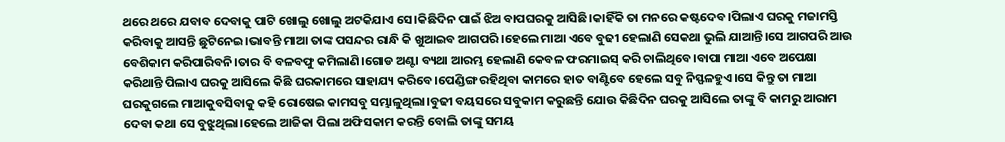ଥରେ ଥରେ ଯବାବ ଦେବାକୁ ପାଟି ଖୋଲୁ ଖୋଲୁ ଅଟକିଯାଏ ସେ।କିଛିଦିନ ପାଇଁ ଝିଅ ବାପଘରକୁ ଆସିଛି।କାହିଁକି ତା ମନରେ କଷ୍ଟଦେବ।ପିଲାଏ ଘରକୁ ମଜାମସ୍ତି କରିବାକୁ ଆସନ୍ତି ଛୁଟିନେଇ।ଭାବନ୍ତି ମାଆ ତାଙ୍କ ପସନ୍ଦର ରାନ୍ଧି କି ଖୁଆଇବ ଆଗପରି।ହେଲେ ମାଆ ଏବେ ବୁଢୀ ହେଲାଣି ସେକଥା ଭୁଲି ଯାଆନ୍ତି।ସେ ଆଗପରି ଆଉ ବେଶିକାମ କରିପାରିବନି।ତାର ବି ବଳବଫୁ କମିଲାଣି।ଗୋଡ ଅଣ୍ଟା ବ୍ୟଥା ଆରମ୍ଭ ହେଲାଣି କେବଳ ଫରମାଇସ୍ କରି ଚାଲିଥିବେ।ବାପା ମାଆ ଏବେ ଅପେକ୍ଷା କରିଥାନ୍ତି ପିଲାଏ ଘରକୁ ଆସିଲେ କିଛି ଘରକାମରେ ସାହାଯ୍ୟ କରିବେ।ପେଣ୍ଡିଙ୍ଗ ରହିଥିବା କାମରେ ହାତ ବାଣ୍ଟିବେ ହେଲେ ସବୁ ନିସ୍ଫଳହୁଏ।ସେ କିନ୍ତୁ ତା ମାଆ ଘରକୁଗଲେ ମାଆକୁବସିବାକୁ କହି ରୋଷେଇ କାମସବୁ ସମ୍ଭାଳୁଥିଲା।ବୁଢୀ ବୟସରେ ସବୁକାମ କରୁଛନ୍ତି ଯୋଉ କିଛିଦିନ ଘରକୁ ଆସିଲେ ତାଙ୍କୁ ବି କାମରୁ ଆରାମ ଦେବା କଥା ସେ ବୁଝୁଥିଲା।ହେଲେ ଆଜିକା ପିଲା ଅଫିସକାମ କରନ୍ତି ବୋଲି ତାଙ୍କୁ ସମୟ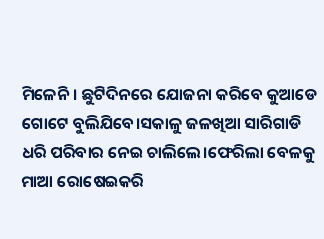ମିଳେନି। ଛୁଟିଦିନରେ ଯୋଜନା କରିବେ କୁଆଡେ ଗୋଟେ ବୁଲିଯିବେ।ସକାଳୁ ଜଳଖିଆ ସାରିଗାଡି ଧରି ପରିବାର ନେଇ ଚାଲିଲେ।ଫେରିଲା ବେଳକୁ ମାଆ ରୋଷେଇକରି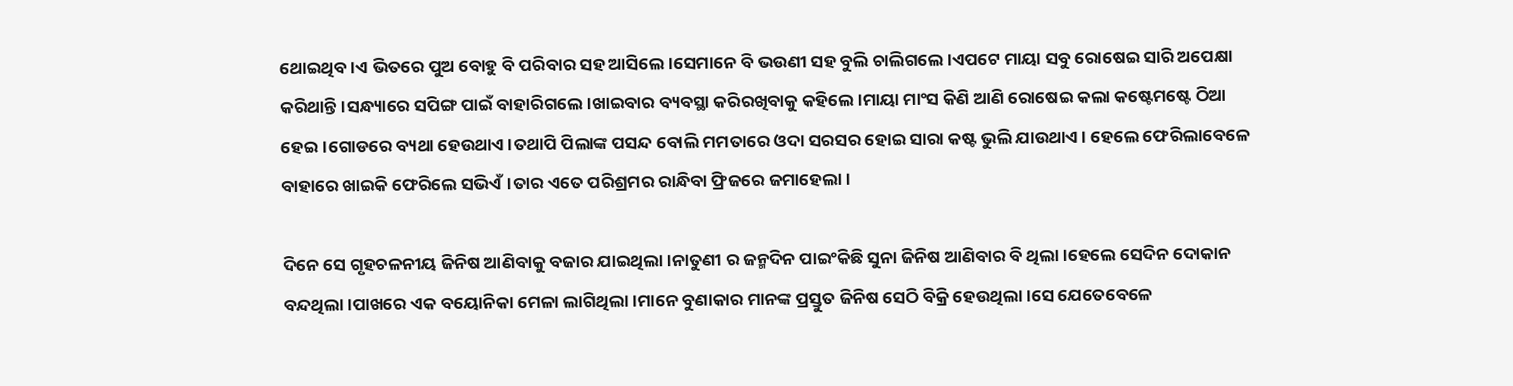ଥୋଇଥିବ।ଏ ଭିତରେ ପୁଅ ବୋହୁ ବି ପରିବାର ସହ ଆସିଲେ।ସେମାନେ ବି ଭଉଣୀ ସହ ବୁଲି ଚାଲିଗଲେ।ଏପଟେ ମାୟା ସବୁ ରୋଷେଇ ସାରି ଅପେକ୍ଷା କରିଥାନ୍ତି।ସନ୍ଧ୍ୟାରେ ସପିଙ୍ଗ ପାଇଁ ବାହାରିଗଲେ।ଖାଇବାର ବ୍ୟବସ୍ଥା କରିରଖିବାକୁ କହିଲେ।ମାୟା ମାଂସ କିଣି ଆଣି ରୋଷେଇ କଲା କଷ୍ଟେମଷ୍ଟେ ଠିଆ ହେଇ।ଗୋଡରେ ବ୍ୟଥା ହେଉଥାଏ।ତଥାପି ପିଲାଙ୍କ ପସନ୍ଦ ବୋଲି ମମତାରେ ଓଦା ସରସର ହୋଇ ସାରା କଷ୍ଟ ଭୁଲି ଯାଉଥାଏ। ହେଲେ ଫେରିଲାବେଳେ ବାହାରେ ଖାଇକି ଫେରିଲେ ସଭିଏଁ।ତାର ଏତେ ପରିଶ୍ରମର ରାନ୍ଧିବା ଫ୍ରିଜରେ ଜମାହେଲା।

ଦିନେ ସେ ଗୃହଚଳନୀୟ ଜିନିଷ ଆଣିବାକୁ ବଜାର ଯାଇଥିଲା।ନାତୁଣୀ ର ଜନ୍ମଦିନ ପାଇଂକିଛି ସୁନା ଜିନିଷ ଆଣିବାର ବି ଥିଲା।ହେଲେ ସେଦିନ ଦୋକାନ ବନ୍ଦଥିଲା।ପାଖରେ ଏକ ବୟୋନିକା ମେଳା ଲାଗିଥିଲା।ମାନେ ବୁଣାକାର ମାନଙ୍କ ପ୍ରସ୍ତୁତ ଜିନିଷ ସେଠି ବିକ୍ରି ହେଉଥିଲା।ସେ ଯେତେବେଳେ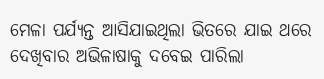ମେଳା ପର୍ଯ୍ୟନ୍ତ ଆସିଯାଇଥିଲା ଭିତରେ ଯାଇ ଥରେ ଦେଖିବାର ଅଭିଳାଷାକୁ ଦବେଇ ପାରିଲା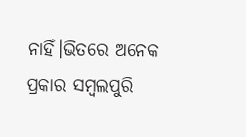ନାହିଁ।ଭିତରେ ଅନେକ ପ୍ରକାର ସମ୍ବଲପୁରି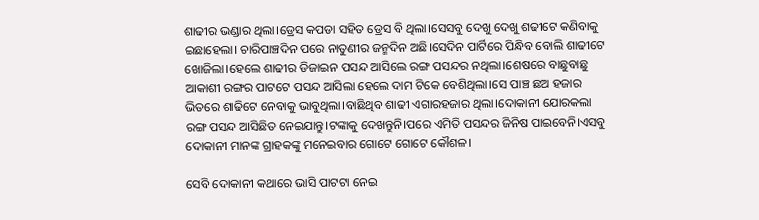ଶାଢୀର ଭଣ୍ଡାର ଥିଲା।ଡ୍ରେସ କପଡା ସହିତ ଡ୍ରେସ ବି ଥିଲା।ସେସବୁ ଦେଖୁ ଦେଖୁ ଶଢୀଟେ କଣିବାକୁ ଇଛାହେଲା। ଚାରିପାଞ୍ଚଦିନ ପରେ ନାତୁଣୀର ଜନ୍ମଦିନ ଅଛି।ସେଦିନ ପାର୍ଟିରେ ପିନ୍ଧିବ ବୋଲି ଶାଢୀଟେ ଖୋଜିଲା।ହେଲେ ଶାଢୀର ଡିଜାଇନ ପସନ୍ଦ ଆସିଲେ ରଙ୍ଗ ପସନ୍ଦର ନଥିଲା।ଶେଷରେ ବାଛୁବାଛୁ ଆକାଶୀ ରଙ୍ଗର ପାଟଟେ ପସନ୍ଦ ଆସିଲା ହେଲେ ଦାମ ଟିକେ ବେଶିଥିଲା।ସେ ପାଞ୍ଚ ଛଅ ହଜାର ଭିତରେ ଶାଢିଟେ ନେବାକୁ ଭାବୁଥିଲା।ବାଛିଥିବ ଶାଢୀ ଏଗାରହଜାର ଥିଲା।ଦୋକାନୀ ଯୋରକଲା ରଙ୍ଗ ପସନ୍ଦ ଆସିଛିତ ନେଇଯାନ୍ତୁ।ଟଙ୍କାକୁ ଦେଖନ୍ତୁନି।ପରେ ଏମିତି ପସନ୍ଦର ଜିନିଷ ପାଇବେନି।ଏସବୁ ଦୋକାନୀ ମାନଙ୍କ ଗ୍ରାହକଙ୍କୁ ମନେଇବାର ଗୋଟେ ଗୋଟେ କୌଶଳ।

ସେବି ଦୋକାନୀ କଥାରେ ଭାସି ପାଟଟା ନେଇ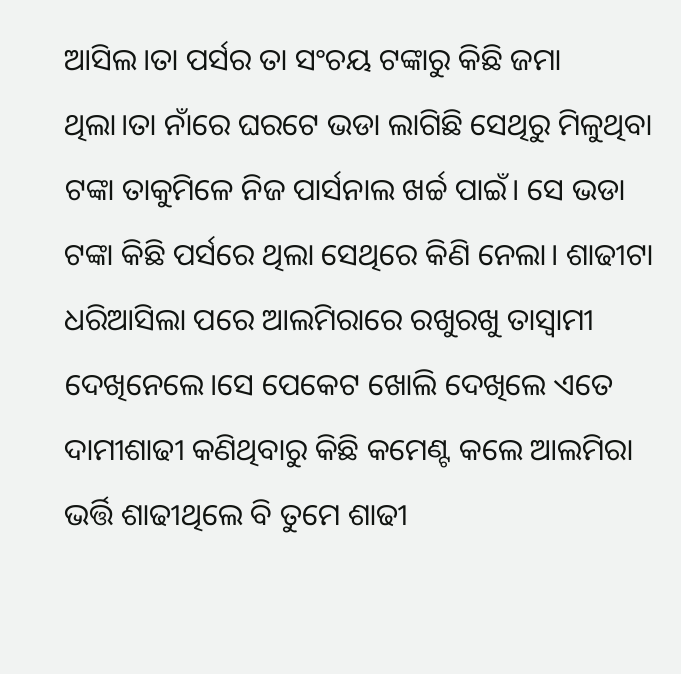ଆସିଲ।ତା ପର୍ସର ତା ସଂଚୟ ଟଙ୍କାରୁ କିଛି ଜମା ଥିଲା।ତା ନାଁରେ ଘରଟେ ଭଡା ଲାଗିଛି ସେଥିରୁ ମିଳୁଥିବା ଟଙ୍କା ତାକୁମିଳେ ନିଜ ପାର୍ସନାଲ ଖର୍ଚ୍ଚ ପାଇଁ। ସେ ଭଡା ଟଙ୍କା କିଛି ପର୍ସରେ ଥିଲା ସେଥିରେ କିଣି ନେଲା। ଶାଢୀଟା ଧରିଆସିଲା ପରେ ଆଲମିରାରେ ରଖୁରଖୁ ତାସ୍ବାମୀ ଦେଖିନେଲେ।ସେ ପେକେଟ ଖୋଲି ଦେଖିଲେ ଏତେ ଦାମୀଶାଢୀ କଣିଥିବାରୁ କିଛି କମେଣ୍ଟ କଲେ ଆଲମିରା ଭର୍ତ୍ତି ଶାଢୀଥିଲେ ବି ତୁମେ ଶାଢୀ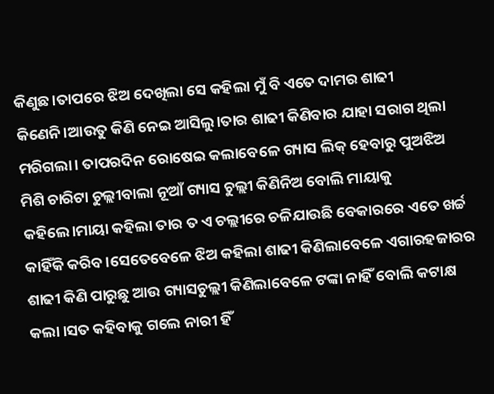କିଣୁଛ।ତାପରେ ଝିଅ ଦେଖିଲା ସେ କହିଲା ମୁଁ ବି ଏତେ ଦାମର ଶାଢୀ କିଣେନି।ଆଉତୁ କିଣି ନେଇ ଆସିଲୁ।ତାର ଶାଢୀ କିଣିବାର ଯାହା ସରାଗ ଥିଲା ମରିଗଲା। ତାପରଦିନ ରୋଷେଇ କଲାବେଳେ ଗ୍ୟାସ ଲିକ୍ ହେବାରୁ ପୁଅଝିଅ ମିଶି ଚାରିଟା ଚୁଲ୍ଲୀବାଲା ନୂଆଁ ଗ୍ୟାସ ଚୁଲ୍ଲୀ କିଣିନିଅ ବୋଲି ମାୟାକୁ କହିଲେ।ମାୟା କହିଲା ତାର ତ ଏ ଚଲ୍ଲୀରେ ଚଳିଯାଉଛି ବେକାରରେ ଏତେ ଖର୍ଚ୍ଚ କାହିଁକି କରିବ।ସେତେବେଳେ ଝିଅ କହିଲା ଶାଢୀ କିଣିଲାବେଳେ ଏଗାରହଜାରର ଶାଢୀ କିଣି ପାରୁଛୁ ଆଉ ଗ୍ୟାସଚୁଲ୍ଲୀ କିଣିଲାବେଳେ ଟଙ୍କା ନାହିଁ ବୋଲି କଟାକ୍ଷ କଲା ।ସତ କହିବାକୁ ଗଲେ ନାରୀ ହିଁ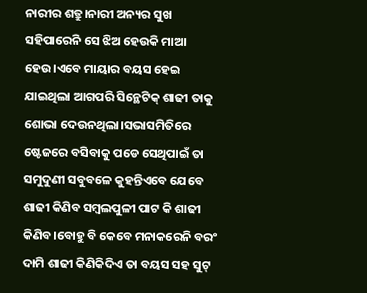ନାରୀର ଶତ୍ରୁ।ନାରୀ ଅନ୍ୟର ସୁଖ ସହିପାରେନି ସେ ଝିଅ ହେଉକି ମାଆ ହେଉ।ଏବେ ମାୟାର ବୟସ ହେଇ ଯାଇଥିଲା ଆଗପରି ସିନ୍ଥେଟିକ୍ ଶାଢୀ ତାକୁ ଶୋଭା ଦେଉନଥିଲା।ସଭାସମିତିରେ ଷ୍ଟେଜରେ ବସିବାକୁ ପଡେ ସେଥିପାଇଁ ତା ସମୁଦୁଣୀ ସବୁବଳେ କୁହନ୍ତିଏବେ ଯେବେ ଶାଢୀ କିଣିବ ସମ୍ବଲପୁଳୀ ପାଟ କି ଶାଢୀ କିଣିବ।ବୋହୁ ବି କେବେ ମନାକରେନି ବରଂ ଦାମି ଶାଢୀ କିଣିକିଦିଏ ତା ବୟସ ସହ ସୁଟ୍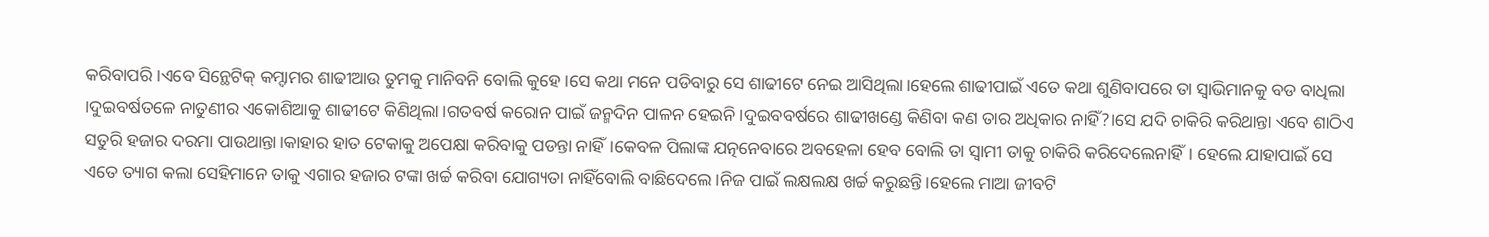କରିବାପରି।ଏବେ ସିନ୍ଥେଟିକ୍ କମ୍ଦାମର ଶାଢୀଆଉ ତୁମକୁ ମାନିବନି ବୋଲି କୁହେ।ସେ କଥା ମନେ ପଡିବାରୁ ସେ ଶାଢୀଟେ ନେଇ ଆସିଥିଲା।ହେଲେ ଶାଢୀପାଇଁ ଏତେ କଥା ଶୁଣିବାପରେ ତା ସ୍ବାଭିମାନକୁ ବଡ ବାଧିଲା ।ଦୁଇବର୍ଷତଳେ ନାତୁଣୀର ଏକୋଶିଆକୁ ଶାଢୀଟେ କିଣିଥିଲା।ଗତବର୍ଷ କରୋନ ପାଇଁ ଜନ୍ମଦିନ ପାଳନ ହେଇନି।ଦୁଇବବର୍ଷରେ ଶାଢୀଖଣ୍ଡେ କିଣିବା କଣ ତାର ଅଧିକାର ନାହିଁ?।ସେ ଯଦି ଚାକିରି କରିଥାନ୍ତା ଏବେ ଶାଠିଏ ସତୁରି ହଜାର ଦରମା ପାଉଥାନ୍ତା।କାହାର ହାତ ଟେକାକୁ ଅପେକ୍ଷା କରିବାକୁ ପଡନ୍ତା ନାହିଁ।କେବଳ ପିଲାଙ୍କ ଯତ୍ନନେବାରେ ଅବହେଳା ହେବ ବୋଲି ତା ସ୍ବାମୀ ତାକୁ ଚାକିରି କରିଦେଲେନାହିଁ। ହେଲେ ଯାହାପାଇଁ ସେ ଏତେ ତ୍ୟାଗ କଲା ସେହିମାନେ ତାକୁ ଏଗାର ହଜାର ଟଙ୍କା ଖର୍ଚ୍ଚ କରିବା ଯୋଗ୍ୟତା ନାହିଁବୋଲି ବାଛିଦେଲେ।ନିଜ ପାଇଁ ଲକ୍ଷଲକ୍ଷ ଖର୍ଚ୍ଚ କରୁଛନ୍ତି।ହେଲେ ମାଆ ଜୀବଟି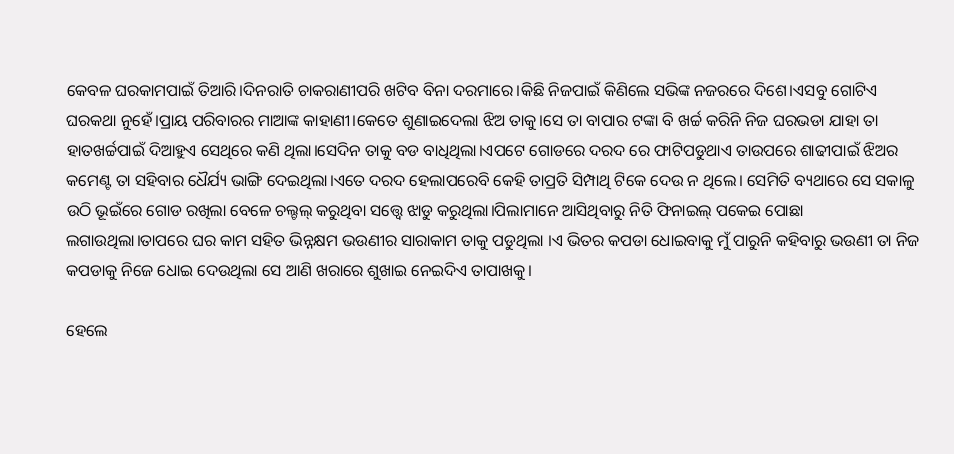କେବଳ ଘରକାମପାଇଁ ତିଆରି।ଦିନରାତି ଚାକରାଣୀପରି ଖଟିବ ବିନା ଦରମାରେ।କିଛି ନିଜପାଇଁ କିଣିଲେ ସଭିଙ୍କ ନଜରରେ ଦିଶେ।ଏସବୁ ଗୋଟିଏ ଘରକଥା ନୁହେଁ।ପ୍ରାୟ ପରିବାରର ମାଆଙ୍କ କାହାଣୀ।କେତେ ଶୁଣାଇଦେଲା ଝିଅ ତାକୁ।ସେ ତା ବାପାର ଟଙ୍କା ବି ଖର୍ଚ୍ଚ କରିନି ନିଜ ଘରଭଡା ଯାହା ତା ହାତଖର୍ଚ୍ଚପାଇଁ ଦିଆହୁଏ ସେଥିରେ କଣି ଥିଲା।ସେଦିନ ତାକୁ ବଡ ବାଧିଥିଲା।ଏପଟେ ଗୋଡରେ ଦରଦ ରେ ଫାଟିପଡୁଥାଏ ତାଉପରେ ଶାଢୀପାଇଁ ଝିଅର କମେଣ୍ଟ ତା ସହିବାର ଧୈର୍ଯ୍ୟ ଭାଙ୍ଗି ଦେଇଥିଲା।ଏତେ ଦରଦ ହେଲାପରେବି କେହି ତାପ୍ରତି ସିମ୍ପାଥି ଟିକେ ଦେଉ ନ ଥିଲେ। ସେମିତି ବ୍ୟଥାରେ ସେ ସକାଳୁ ଉଠି ଭୂଇଁରେ ଗୋଡ ରଖିଲା ବେଳେ ଚଲ୍ଚଲ୍ କରୁଥିବା ସତ୍ତ୍ବେ ଝାଡୁ କରୁଥିଲା।ପିଲାମାନେ ଆସିଥିବାରୁ ନିତି ଫିନାଇଲ୍ ପକେଇ ପୋଛା ଲଗାଉଥିଲା।ତାପରେ ଘର କାମ ସହିତ ଭିନ୍ନକ୍ଷମ ଭଉଣୀର ସାରାକାମ ତାକୁ ପଡୁଥିଲା ।ଏ ଭିତର କପଡା ଧୋଇବାକୁ ମୁଁ ପାରୁନି କହିବାରୁ ଭଉଣୀ ତା ନିଜ କପଡାକୁ ନିଜେ ଧୋଇ ଦେଉଥିଲା ସେ ଆଣି ଖରାରେ ଶୁଖାଇ ନେଇଦିଏ ତାପାଖକୁ।

ହେଲେ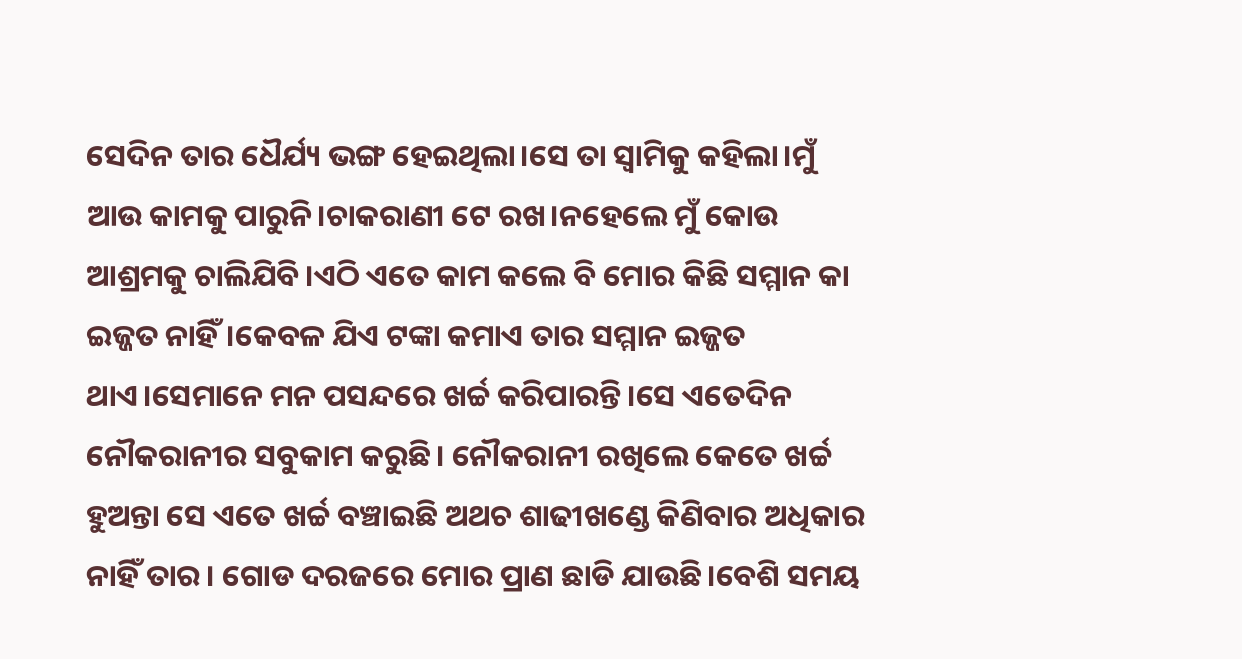ସେଦିନ ତାର ଧୈର୍ଯ୍ୟ ଭଙ୍ଗ ହେଇଥିଲା।ସେ ତା ସ୍ବାମିକୁ କହିଲା।ମୁଁ ଆଉ କାମକୁ ପାରୁନି।ଚାକରାଣୀ ଟେ ରଖ।ନହେଲେ ମୁଁ କୋଉ ଆଶ୍ରମକୁ ଚାଲିଯିବି।ଏଠି ଏତେ କାମ କଲେ ବି ମୋର କିଛି ସମ୍ମାନ କା ଇଜ୍ଜତ ନାହିଁ।କେବଳ ଯିଏ ଟଙ୍କା କମାଏ ତାର ସମ୍ମାନ ଇଜ୍ଜତ ଥାଏ।ସେମାନେ ମନ ପସନ୍ଦରେ ଖର୍ଚ୍ଚ କରିପାରନ୍ତି।ସେ ଏତେଦିନ ନୌକରାନୀର ସବୁକାମ କରୁଛି। ନୌକରାନୀ ରଖିଲେ କେତେ ଖର୍ଚ୍ଚ ହୁଅନ୍ତା ସେ ଏତେ ଖର୍ଚ୍ଚ ବଞ୍ଚାଇଛି ଅଥଚ ଶାଢୀଖଣ୍ଡେ କିଣିବାର ଅଧିକାର ନାହିଁ ତାର। ଗୋଡ ଦରଜରେ ମୋର ପ୍ରାଣ ଛାଡି ଯାଉଛି।ବେଶି ସମୟ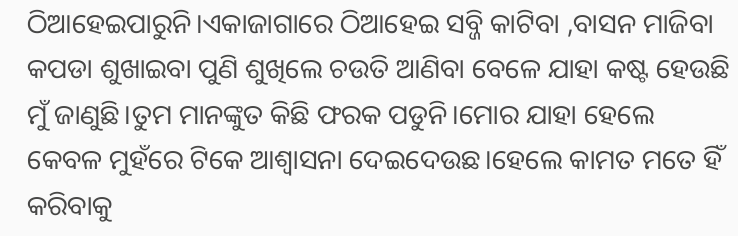ଠିଆହେଇପାରୁନି।ଏକାଜାଗାରେ ଠିଆହେଇ ସବ୍ଜି କାଟିବା ,ବାସନ ମାଜିବା କପଡା ଶୁଖାଇବା ପୁଣି ଶୁଖିଲେ ଚଉତି ଆଣିବା ବେଳେ ଯାହା କଷ୍ଟ ହେଉଛି ମୁଁ ଜାଣୁଛି।ତୁମ ମାନଙ୍କୁତ କିଛି ଫରକ ପଡୁନି।ମୋର ଯାହା ହେଲେ କେବଳ ମୁହଁରେ ଟିକେ ଆଶ୍ବାସନା ଦେଇଦେଉଛ।ହେଲେ କାମତ ମତେ ହିଁ କରିବାକୁ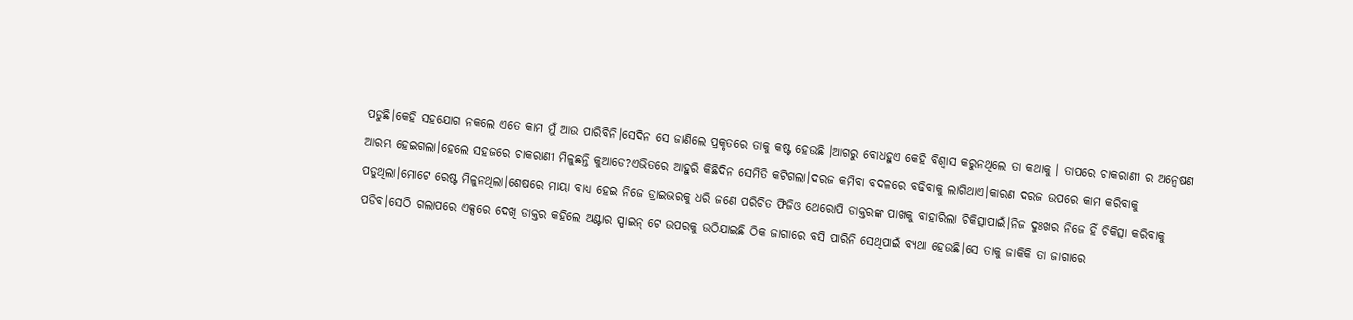ପଡୁଛି।କେହି ସହଯୋଗ ନକଲେ ଏତେ କାମ ମୁଁ ଆଉ ପାରିବିନି।ସେଦିନ ସେ ଜାଣିଲେ ପ୍ରକୃତରେ ତାକୁ କଷ୍ଟ ହେଉଛି ।ଆଗରୁ ବୋଧହୁଏ କେହି ବିଶ୍ବାସ କରୁନଥିଲେ ତା କଥାକୁ । ତାପରେ ଚାକରାଣୀ ର ଅନ୍ବେଷଣ ଆରମ୍ଭ ହେଇଗଲା।ହେଲେ ସହଜରେ ଚାକରାଣୀ ମିଳୁଛନ୍ତି କୁଆଡେ?ଏଭିତରେ ଆହୁରି କିଛିଦିନ ସେମିତି କଟିଗଲା।ଦରଜ କମିବା ବଦଳରେ ବଢିବାକୁ ଲାଗିଥାଏ।କାରଣ ଦରଜ ଉପରେ କାମ କରିବାକୁ ପଡୁଥିଲା।ମୋଟେ ରେଷ୍ଟ ମିଳୁନଥିଲା।ଶେଷରେ ମାୟା ବାଧ୍ୟ ହେଇ ନିଜେ ଡ୍ରାଇଭରକୁ ଧରି ଜଣେ ପରିଚିତ ଫିଜିଓ ଥେରୋପି ଡାକ୍ତରଙ୍କ ପାଖକୁ ବାହାରିଲା ଚିକିତ୍ସାପାଇଁ।ନିଜ ଦୁଃଖର ନିଜେ ହିଁ ଚିକିତ୍ସା କରିବାକୁ ପଡିବ।ସେଠି ଗଲାପରେ ଏକ୍ସରେ ଦେଖି ଡାକ୍ତର କହିଲେ ଅଣ୍ଟାର ସ୍ପାଇନ୍ ଟେ ଉପରକୁ ଉଠିଯାଇଛି ଠିକ ଜାଗାରେ ବସି ପାରିନି ସେଥିପାଇଁ ବ୍ୟଥା ହେଉଛି।ସେ ତାକୁ ଜାକିକି ତା ଜାଗାରେ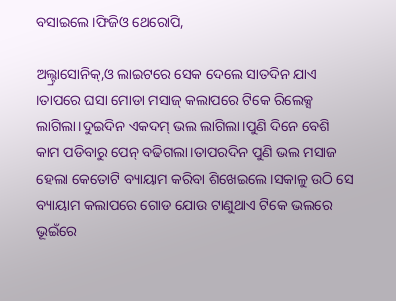ବସାଇଲେ।ଫିଜିଓ ଥେରୋପି,

ଅଲ୍ଟ୍ରାସୋନିକ୍,ଓ ଲାଇଟରେ ସେକ ଦେଲେ ସାତଦିନ ଯାଏ ।ତାପରେ ଘସା ମୋଡା ମସାଜ୍ କଲାପରେ ଟିକେ ରିଲେକ୍ସ ଲାଗିଲା।ଦୁଇଦିନ ଏକଦମ୍ ଭଲ ଲାଗିଲା।ପୁଣି ଦିନେ ବେଶି କାମ ପଡିବାରୁ ପେନ୍ ବଢିଗଲା।ତାପରଦିନ ପୁଣି ଭଲ ମସାଜ ହେଲା କେତୋଟି ବ୍ୟାୟାମ କରିବା ଶିଖେଇଲେ।ସକାଳୁ ଉଠି ସେ ବ୍ୟାୟାମ କଲାପରେ ଗୋଡ ଯୋଉ ଟାଣୁଥାଏ ଟିକେ ଭଲରେ ଭୂଇଁରେ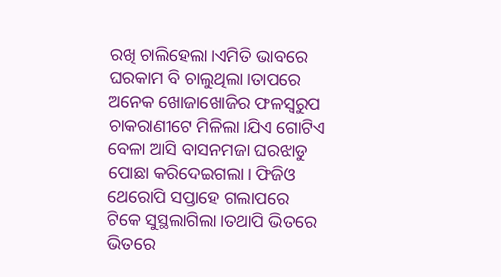ରଖି ଚାଲିହେଲା।ଏମିତି ଭାବରେ ଘରକାମ ବି ଚାଲୁଥିଲା।ତାପରେ ଅନେକ ଖୋଜାଖୋଜିର ଫଳସ୍ବରୁପ ଚାକରାଣୀଟେ ମିଳିଲା।ଯିଏ ଗୋଟିଏ ବେଳା ଆସି ବାସନମଜା ଘରଝାଡୁ ପୋଛା କରିଦେଇଗଲା। ଫିଜିଓ ଥେରୋପି ସପ୍ତାହେ ଗଲାପରେ ଟିକେ ସୁସ୍ଥଲାଗିଲା।ତଥାପି ଭିତରେ ଭିତରେ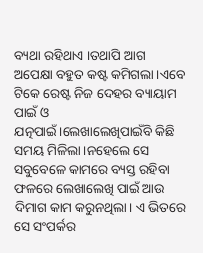ବ୍ୟଥା ରହିଥାଏ ।ତଥାପି ଆଗ ଅପେକ୍ଷା ବହୁତ କଷ୍ଟ କମିଗଲା।ଏବେ ଟିକେ ରେଷ୍ଟ ନିଜ ଦେହର ବ୍ୟାୟାମ ପାଇଁ ଓ ଯତ୍ନପାଇଁ।ଲେଖାଲେଖିପାଇଁବି କିଛି ସମୟ ମିଳିଲା।ନହେଲେ ସେ ସବୁବେଳେ କାମରେ ବ୍ୟସ୍ତ ରହିବା ଫଳରେ ଲେଖାଲେଖି ପାଇଁ ଆଉ ଦିମାଗ କାମ କରୁନଥିଲା। ଏ ଭିତରେ ସେ ସଂପର୍କର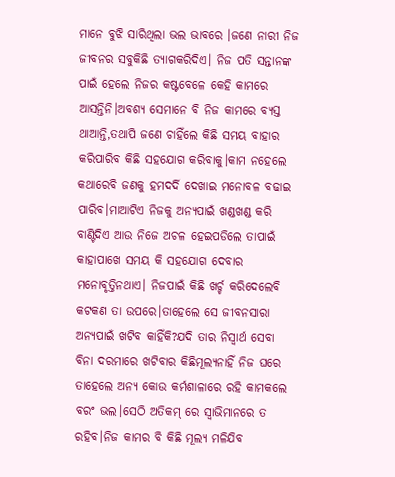ମାନେ ବୁଝି ସାରିଥିଲା ଭଲ ଭାବରେ ।ଜଣେ ନାରୀ ନିଜ ଜୀବନର ସବୁକିଛି ତ୍ୟାଗକରିଦିଏ। ନିଜ ପତି ସନ୍ତାନଙ୍କ ପାଇଁ ହେଲେ ନିଜର କଷ୍ଟବେଳେ କେହି କାମରେ ଆସନ୍ତିନି।ଅବଶ୍ୟ ସେମାନେ ବି ନିଜ କାମରେ ବ୍ୟସ୍ତ ଥାଆନ୍ତି,ତଥାପି ଜଣେ ଚାହିଁଲେ କିଛି ସମୟ ବାହାର କରିପାରିବ କିଛି ସହଯୋଗ କରିବାକୁ।କାମ ନହେଲେ କଥାରେବି ଜଣକୁ ହମଦର୍ଦି ଦେଖାଇ ମନୋବଳ ବଢାଇ ପାରିବ।ମାଆଟିଏ ନିଜକୁ ଅନ୍ୟପାଇଁ ଖଣ୍ଡଖଣ୍ଡ କରି ବାଣ୍ଟିଦିଏ ଆଉ ନିଜେ ଅଚଳ ହେଇପଡିଲେ ତାପାଇଁ କାହାପାଖେ ସମୟ କି ସହଯୋଗ ଦେବାର ମନୋବୃତ୍ତିନଥାଏ। ନିଜପାଇଁ କିଛି ଖର୍ଚ୍ଚ କରିଦେଲେବି କଟକଣ ତା ଉପରେ।ତାହେଲେ ସେ ଜୀବନସାରା ଅନ୍ୟପାଇଁ ଖଟିବ କାହିଁକି?ଯଦି ତାର ନିସ୍ବାର୍ଥ ସେବା ବିନା ଦରମାରେ ଖଟିବାର କିଛିମୂଲ୍ୟନାହିଁ ନିଜ ଘରେ ତାହେଲେ ଅନ୍ୟ କୋଉ କର୍ମଶାଳାରେ ରହି କାମକଲେ ବରଂ ଭଲ।ସେଠି ଅତିକମ୍ ରେ ସ୍ବାଭିମାନରେ ତ ରହିବ।ନିଜ କାମର ବି କିଛି ମୂଲ୍ୟ ମଳିଯିବ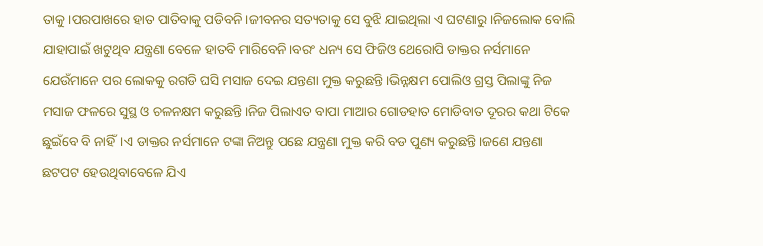ତାକୁ।ପରପାଖରେ ହାତ ପାତିବାକୁ ପଡିବନି।ଜୀବନର ସତ୍ୟତାକୁ ସେ ବୁଝି ଯାଇଥିଲା ଏ ଘଟଣାରୁ।ନିଜଲୋକ ବୋଲି ଯାହାପାଇଁ ଖଟୁଥିବ ଯନ୍ତ୍ରଣା ବେଳେ ହାତବି ମାରିବେନି।ବରଂ ଧନ୍ୟ ସେ ଫିଜିଓ ଥେରୋପି ଡାକ୍ତର ନର୍ସମାନେ ଯେଉଁମାନେ ପର ଲୋକକୁ ରଗଡି ଘସି ମସାଜ ଦେଇ ଯନ୍ତଣା ମୁକ୍ତ କରୁଛନ୍ତି।ଭିନ୍ନକ୍ଷମ ପୋଲିଓ ଗ୍ରସ୍ତ ପିଲାଙ୍କୁ ନିଜ ମସାଜ ଫଳରେ ସୁସ୍ଥ ଓ ଚଳନକ୍ଷମ କରୁଛନ୍ତି।ନିଜ ପିଲାଏତ ବାପା ମାଆର ଗୋଡହାତ ମୋଡିବାତ ଦୂରର କଥା ଟିକେ ଛୁଇଁବେ ବି ନାହିଁ।ଏ ଡାକ୍ତର ନର୍ସମାନେ ଟଙ୍କା ନିଅନ୍ତୁ ପଛେ ଯନ୍ତ୍ରଣା ମୁକ୍ତ କରି ବଡ ପୁଣ୍ୟ କରୁଛନ୍ତି।ଜଣେ ଯନ୍ତଣା ଛଟପଟ ହେଉଥିବାବେଳେ ଯିଏ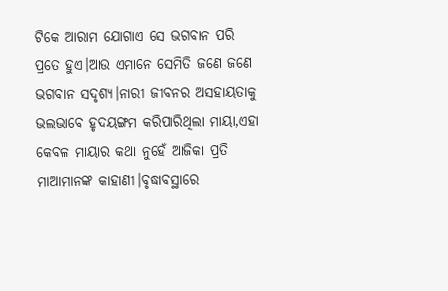ଟିକେ ଆରାମ ଯୋଗାଏ ସେ ଭଗବାନ ପରି ପ୍ରତେ ହୁଏ।ଆଉ ଏମାନେ ସେମିତି ଜଣେ ଜଣେ ଭଗବାନ ସଦୃଶ୍ୟ।ନାରୀ ଜୀବନର ଅସହାୟତାକୁ ଭଲଭାବେ ହୃଦୟଙ୍ଗମ କରିପାରିଥିଲା ମାୟା,ଏହା କେବଳ ମାୟାର କଥା ନୁହେଁ ଆଜିକା ପ୍ରତି ମାଆମାନଙ୍କ କାହାଣୀ।ବୃଦ୍ଧାବସ୍ଥାରେ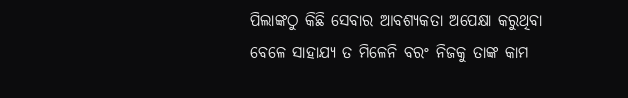ପିଲାଙ୍କଠୁ କିଛି ସେବାର ଆବଶ୍ୟକତା ଅପେକ୍ଷା କରୁଥିବା ବେଳେ ସାହାଯ୍ୟ ତ ମିଳେନି ବରଂ ନିଜକୁ ତାଙ୍କ କାମ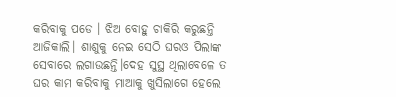କରିବାକୁ ପଡେ । ଝିଅ ବୋହୁ ଚାକିରି କରୁଛନ୍ତି ଆଜିକାଲି। ଶାଶୁକୁ ନେଇ ସେଠି ଘରଓ ପିଲାଙ୍କ ସେବାରେ ଲଗାଉଛନ୍ତି।ଦେହ ସୁସ୍ଥ ଥିଲାବେଳେ ତ ଘର କାମ କରିବାକୁ ମାଆକୁ ଖୁସିଲାଗେ ହେଲେ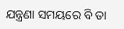ଯନ୍ତ୍ରଣା ସମୟରେ ବି ତା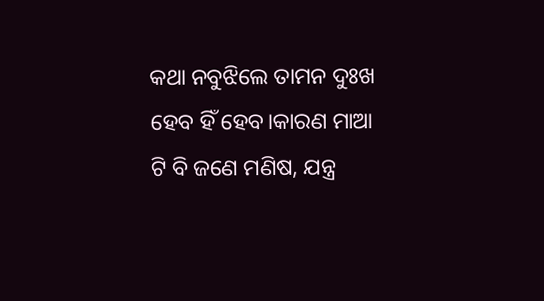କଥା ନବୁଝିଲେ ତାମନ ଦୁଃଖ ହେବ ହିଁ ହେବ।କାରଣ ମାଆ ଟି ବି ଜଣେ ମଣିଷ, ଯନ୍ତ୍ର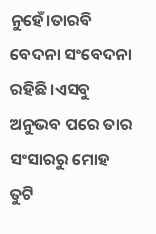ନୁହେଁ।ତାରବି ବେଦନା ସଂବେଦନା ରହିଛି।ଏସବୁ ଅନୁଭବ ପରେ ତାର ସଂସାରରୁ ମୋହ ତୁଟି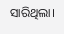ସାରିଥିଲା।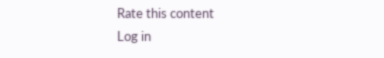Rate this content
Log in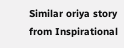Similar oriya story from Inspirational